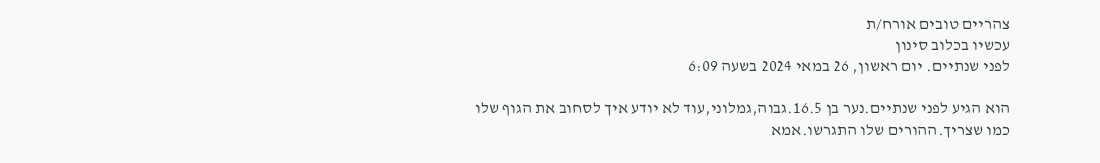צהריים טובים אורח/ת
עכשיו בכלוב סינון
לפני שנתיים. יום ראשון, 26 במאי 2024 בשעה 6:09

הוא הגיע לפני שנתיים.נער בן 16.5.גבוה,גמלוני,עוד לא יודע איך לסחוב את הגוף שלו כמו שצריך.ההורים שלו התגרשו.אמא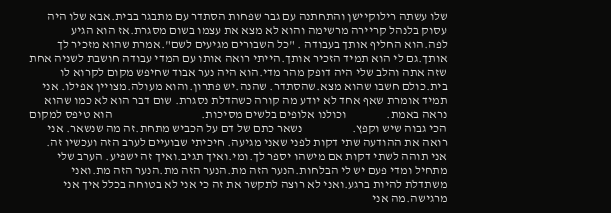שלו עשתה רילוקיישן והתחתנה עם גבר שפחות הסתדר עם מתבגר בבית.אבא שלו היה עסוק בלנהל קריירה מרשימה והוא לא מצא את עצמו בשום מסגרת.אז הוא הגיע לפה.הוא החליף אותך בעבודה . "כל השבורים מגיעים לשם".אמרת שהוא מזכיר לך אותך.גם לי הוא תמיד הזכיר אותך.הייתי רואה אותו עם המדי עבודה חושבת לשניה אחת שזה אתה והלב שלי היה דופק מהר מדי.הוא היה נער אבוד שחיפש מקום לקרוא לו בית.כולם חשבו שהוא מצא.שהסתדר. שהנה.יש פתרון.והוא מעולה.מצויין אפילו. אני תמיד אומרת שאף אחד לא יודע מה קורה כשהדלת נסגרת. שום דבר הוא לא כמו שהוא נראה באמת.                וכולנו אלופים בלשים מסיכות.                                    הוא טיפס למקום הכי גבוה שיש וקפץ.                    נשאר כתם של דם על הכביש מתחת.זה מה שנשאר. אני רואה את ההודעה שתי דקות לפני שאני מגיעה. חיכיתי שבועיים לערב הזה ועכשיו זה. אני תוהה לשתי דקות אם מישהו יספר לך.ומי.ואיך תגיב.ואיך זה ישפיע. הערב שלי מתחיל ומדי פעם יש לי הבלחות.הנער הזה מת.הנער הזה מת.הנער הזה מת.ואני משתדלת להיות ברגע.ואני לא רוצה לתקשר את זה כי אני לא בטוחה בכלל איך אני מרגישה.מה אני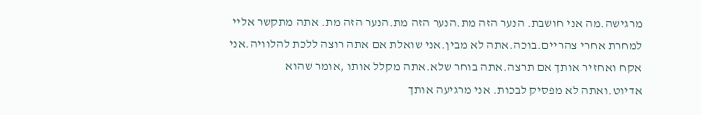מרגישה.מה אני חושבת. הנער הזה מת.הנער הזה מת.הנער הזה מת. אתה מתקשר אליי למחרת אחרי צהריים.בוכה.אתה לא מבין.אני שואלת אם אתה רוצה ללכת להלוויה.אני אקח ואחזיר אותך אם תרצה.אתה בוחר שלא.אתה מקלל אותו ,אומר שהוא אדיוט.ואתה לא מפסיק לבכות. אני מרגיעה אותך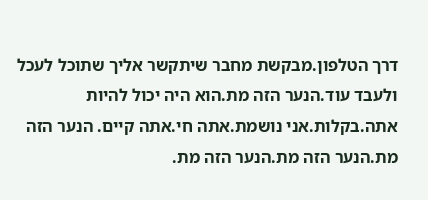דרך הטלפון.מבקשת מחבר שיתקשר אליך שתוכל לעכל ולעבד עוד.הנער הזה מת.הוא היה יכול להיות אתה.בקלות.אני נושמת.אתה חי.אתה קיים. הנער הזה מת.הנער הזה מת.הנער הזה מת.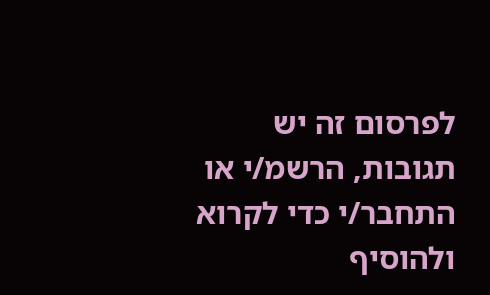לפרסום זה יש תגובות, הרשמ/י או התחבר/י כדי לקרוא ולהוסיף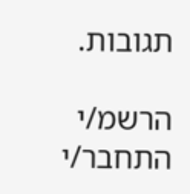תגובות.

הרשמ/י התחבר/י